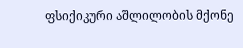ფსიქიკური აშლილობის მქონე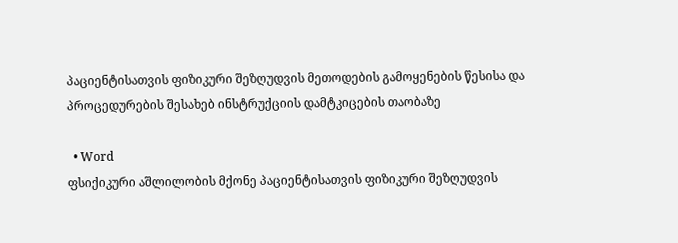პაციენტისათვის ფიზიკური შეზღუდვის მეთოდების გამოყენების წესისა და პროცედურების შესახებ ინსტრუქციის დამტკიცების თაობაზე

  • Word
ფსიქიკური აშლილობის მქონე პაციენტისათვის ფიზიკური შეზღუდვის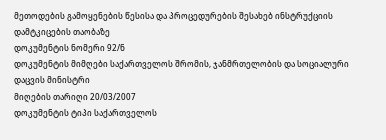მეთოდების გამოყენების წესისა და პროცედურების შესახებ ინსტრუქციის დამტკიცების თაობაზე
დოკუმენტის ნომერი 92/ნ
დოკუმენტის მიმღები საქართველოს შრომის, ჯანმრთელობის და სოციალური დაცვის მინისტრი
მიღების თარიღი 20/03/2007
დოკუმენტის ტიპი საქართველოს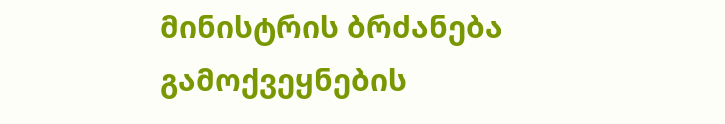მინისტრის ბრძანება
გამოქვეყნების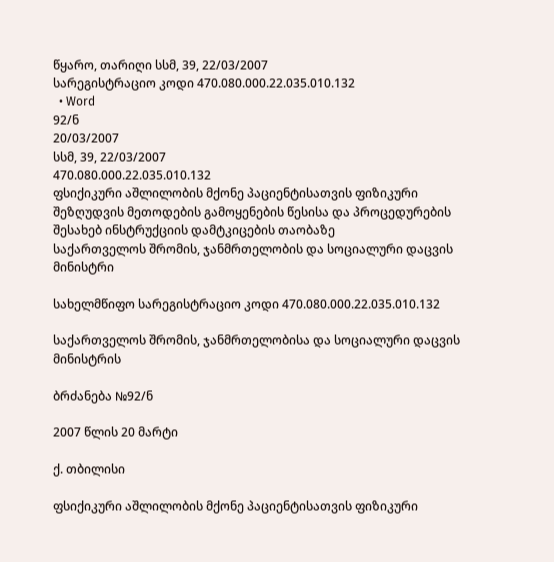წყარო, თარიღი სსმ, 39, 22/03/2007
სარეგისტრაციო კოდი 470.080.000.22.035.010.132
  • Word
92/ნ
20/03/2007
სსმ, 39, 22/03/2007
470.080.000.22.035.010.132
ფსიქიკური აშლილობის მქონე პაციენტისათვის ფიზიკური შეზღუდვის მეთოდების გამოყენების წესისა და პროცედურების შესახებ ინსტრუქციის დამტკიცების თაობაზე
საქართველოს შრომის, ჯანმრთელობის და სოციალური დაცვის მინისტრი

სახელმწიფო სარეგისტრაციო კოდი 470.080.000.22.035.010.132

საქართველოს შრომის, ჯანმრთელობისა და სოციალური დაცვის მინისტრის

ბრძანება №92/ნ

2007 წლის 20 მარტი

ქ. თბილისი

ფსიქიკური აშლილობის მქონე პაციენტისათვის ფიზიკური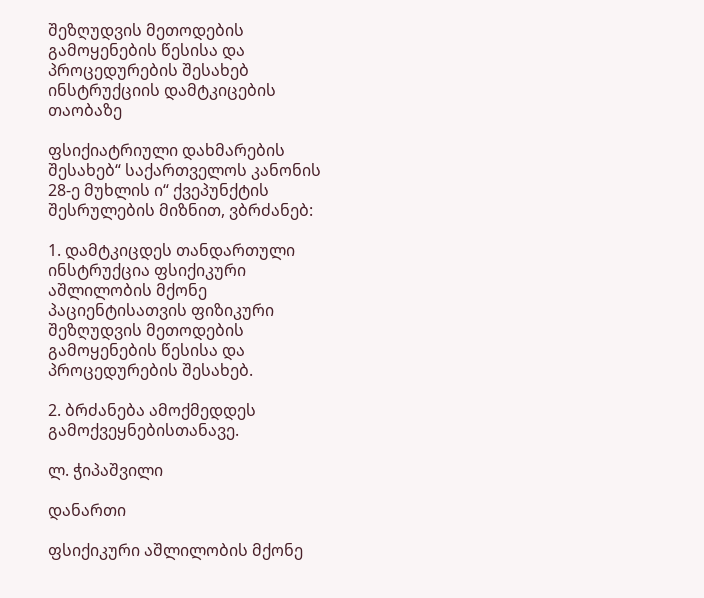შეზღუდვის მეთოდების გამოყენების წესისა და პროცედურების შესახებ ინსტრუქციის დამტკიცების თაობაზე

ფსიქიატრიული დახმარების შესახებ“ საქართველოს კანონის 28-ე მუხლის ი“ ქვეპუნქტის შესრულების მიზნით, ვბრძანებ:

1. დამტკიცდეს თანდართული ინსტრუქცია ფსიქიკური აშლილობის მქონე პაციენტისათვის ფიზიკური შეზღუდვის მეთოდების გამოყენების წესისა და პროცედურების შესახებ.

2. ბრძანება ამოქმედდეს გამოქვეყნებისთანავე.

ლ. ჭიპაშვილი

დანართი

ფსიქიკური აშლილობის მქონე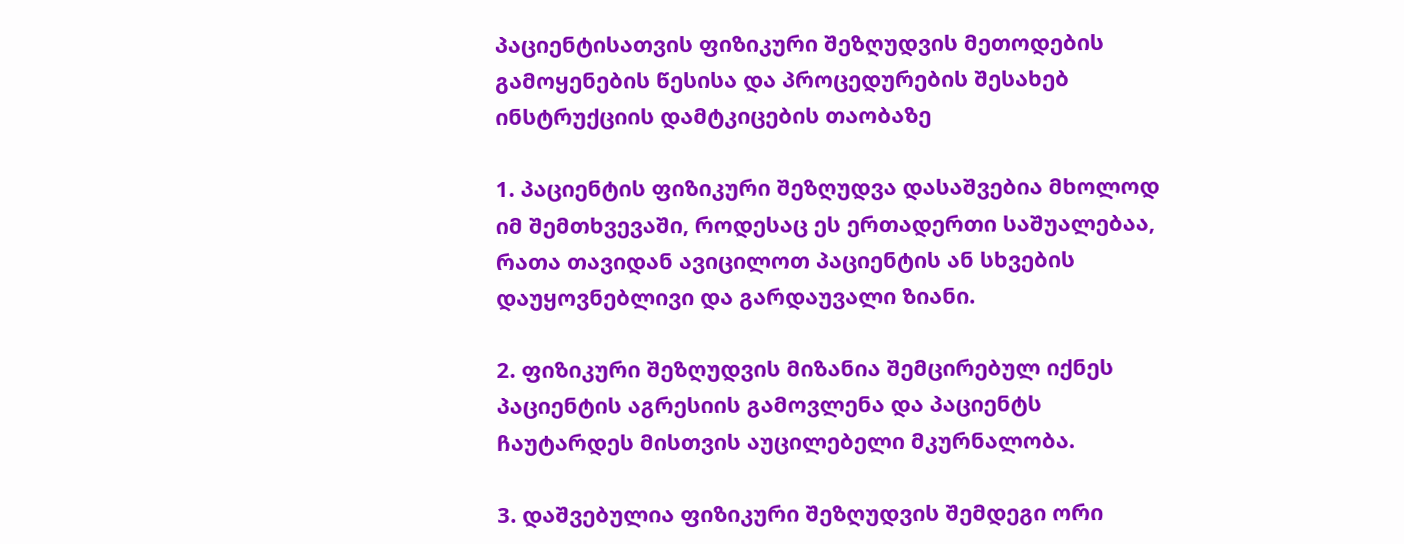პაციენტისათვის ფიზიკური შეზღუდვის მეთოდების გამოყენების წესისა და პროცედურების შესახებ ინსტრუქციის დამტკიცების თაობაზე

1. პაციენტის ფიზიკური შეზღუდვა დასაშვებია მხოლოდ იმ შემთხვევაში, როდესაც ეს ერთადერთი საშუალებაა, რათა თავიდან ავიცილოთ პაციენტის ან სხვების დაუყოვნებლივი და გარდაუვალი ზიანი.

2. ფიზიკური შეზღუდვის მიზანია შემცირებულ იქნეს პაციენტის აგრესიის გამოვლენა და პაციენტს ჩაუტარდეს მისთვის აუცილებელი მკურნალობა.

3. დაშვებულია ფიზიკური შეზღუდვის შემდეგი ორი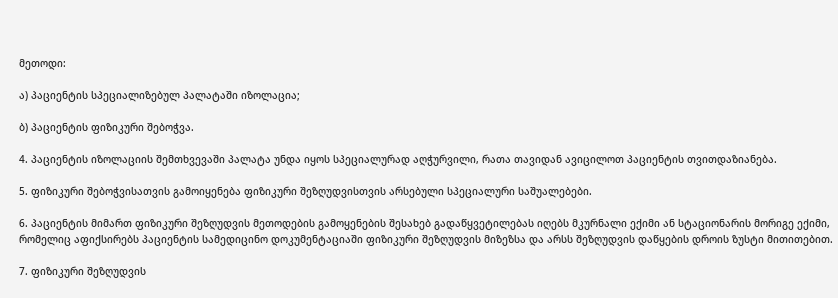მეთოდი:

ა) პაციენტის სპეციალიზებულ პალატაში იზოლაცია;

ბ) პაციენტის ფიზიკური შებოჭვა.

4. პაციენტის იზოლაციის შემთხვევაში პალატა უნდა იყოს სპეციალურად აღჭურვილი, რათა თავიდან ავიცილოთ პაციენტის თვითდაზიანება.

5. ფიზიკური შებოჭვისათვის გამოიყენება ფიზიკური შეზღუდვისთვის არსებული სპეციალური საშუალებები.

6. პაციენტის მიმართ ფიზიკური შეზღუდვის მეთოდების გამოყენების შესახებ გადაწყვეტილებას იღებს მკურნალი ექიმი ან სტაციონარის მორიგე ექიმი, რომელიც აფიქსირებს პაციენტის სამედიცინო დოკუმენტაციაში ფიზიკური შეზღუდვის მიზეზსა და არსს შეზღუდვის დაწყების დროის ზუსტი მითითებით.

7. ფიზიკური შეზღუდვის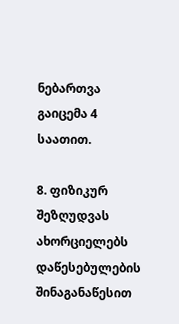ნებართვა გაიცემა 4 საათით.

8. ფიზიკურ შეზღუდვას ახორციელებს დაწესებულების შინაგანაწესით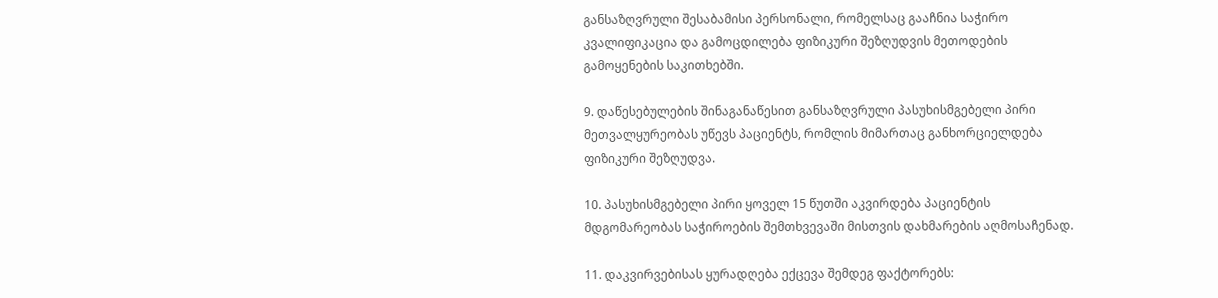განსაზღვრული შესაბამისი პერსონალი, რომელსაც გააჩნია საჭირო კვალიფიკაცია და გამოცდილება ფიზიკური შეზღუდვის მეთოდების გამოყენების საკითხებში.

9. დაწესებულების შინაგანაწესით განსაზღვრული პასუხისმგებელი პირი მეთვალყურეობას უწევს პაციენტს, რომლის მიმართაც განხორციელდება ფიზიკური შეზღუდვა.

10. პასუხისმგებელი პირი ყოველ 15 წუთში აკვირდება პაციენტის მდგომარეობას საჭიროების შემთხვევაში მისთვის დახმარების აღმოსაჩენად.

11. დაკვირვებისას ყურადღება ექცევა შემდეგ ფაქტორებს: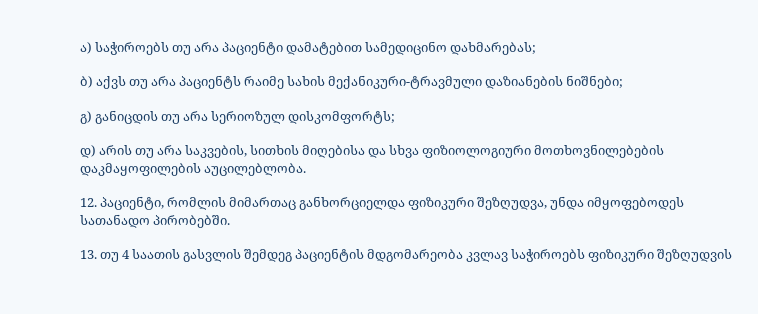ა) საჭიროებს თუ არა პაციენტი დამატებით სამედიცინო დახმარებას;

ბ) აქვს თუ არა პაციენტს რაიმე სახის მექანიკური-ტრავმული დაზიანების ნიშნები;

გ) განიცდის თუ არა სერიოზულ დისკომფორტს;

დ) არის თუ არა საკვების, სითხის მიღებისა და სხვა ფიზიოლოგიური მოთხოვნილებების დაკმაყოფილების აუცილებლობა.

12. პაციენტი, რომლის მიმართაც განხორციელდა ფიზიკური შეზღუდვა, უნდა იმყოფებოდეს სათანადო პირობებში.

13. თუ 4 საათის გასვლის შემდეგ პაციენტის მდგომარეობა კვლავ საჭიროებს ფიზიკური შეზღუდვის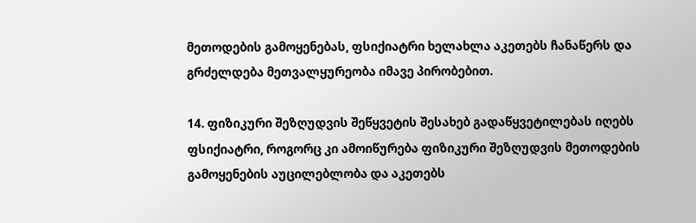მეთოდების გამოყენებას, ფსიქიატრი ხელახლა აკეთებს ჩანაწერს და გრძელდება მეთვალყურეობა იმავე პირობებით.

14. ფიზიკური შეზღუდვის შეწყვეტის შესახებ გადაწყვეტილებას იღებს ფსიქიატრი, როგორც კი ამოიწურება ფიზიკური შეზღუდვის მეთოდების გამოყენების აუცილებლობა და აკეთებს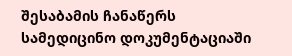შესაბამის ჩანაწერს სამედიცინო დოკუმენტაციაში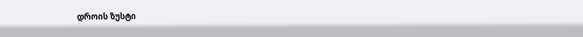დროის ზუსტი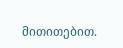მითითებით.